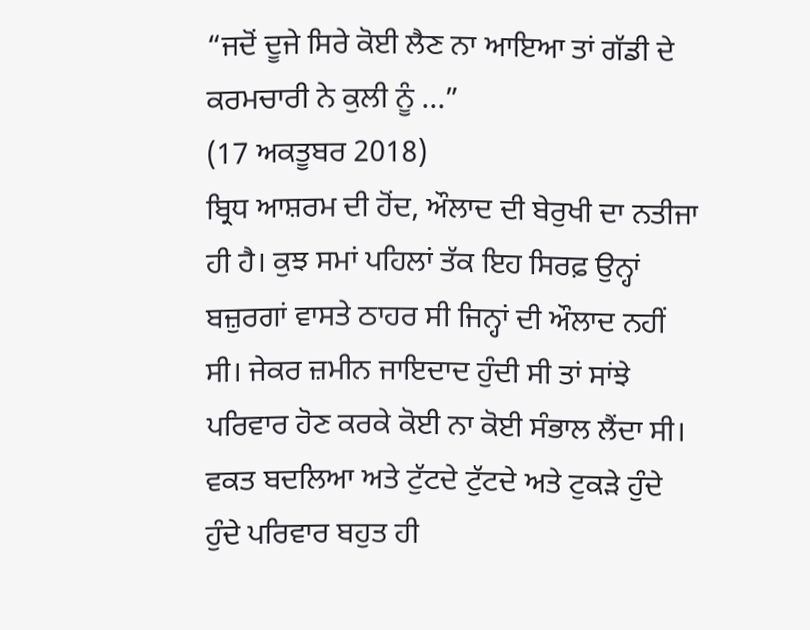“ਜਦੋਂ ਦੂਜੇ ਸਿਰੇ ਕੋਈ ਲੈਣ ਨਾ ਆਇਆ ਤਾਂ ਗੱਡੀ ਦੇ ਕਰਮਚਾਰੀ ਨੇ ਕੁਲੀ ਨੂੰ ...”
(17 ਅਕਤੂਬਰ 2018)
ਬ੍ਰਿਧ ਆਸ਼ਰਮ ਦੀ ਹੋਂਦ, ਔਲਾਦ ਦੀ ਬੇਰੁਖੀ ਦਾ ਨਤੀਜਾ ਹੀ ਹੈ। ਕੁਝ ਸਮਾਂ ਪਹਿਲਾਂ ਤੱਕ ਇਹ ਸਿਰਫ਼ ਉਨ੍ਹਾਂ ਬਜ਼ੁਰਗਾਂ ਵਾਸਤੇ ਠਾਹਰ ਸੀ ਜਿਨ੍ਹਾਂ ਦੀ ਔਲਾਦ ਨਹੀਂ ਸੀ। ਜੇਕਰ ਜ਼ਮੀਨ ਜਾਇਦਾਦ ਹੁੰਦੀ ਸੀ ਤਾਂ ਸਾਂਝੇ ਪਰਿਵਾਰ ਹੋਣ ਕਰਕੇ ਕੋਈ ਨਾ ਕੋਈ ਸੰਭਾਲ ਲੈਂਦਾ ਸੀ। ਵਕਤ ਬਦਲਿਆ ਅਤੇ ਟੁੱਟਦੇ ਟੁੱਟਦੇ ਅਤੇ ਟੁਕੜੇ ਹੁੰਦੇ ਹੁੰਦੇ ਪਰਿਵਾਰ ਬਹੁਤ ਹੀ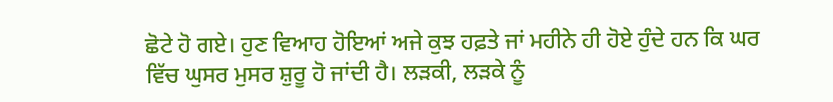ਛੋਟੇ ਹੋ ਗਏ। ਹੁਣ ਵਿਆਹ ਹੋਇਆਂ ਅਜੇ ਕੁਝ ਹਫ਼ਤੇ ਜਾਂ ਮਹੀਨੇ ਹੀ ਹੋਏ ਹੁੰਦੇ ਹਨ ਕਿ ਘਰ ਵਿੱਚ ਘੁਸਰ ਮੁਸਰ ਸ਼ੁਰੂ ਹੋ ਜਾਂਦੀ ਹੈ। ਲੜਕੀ, ਲੜਕੇ ਨੂੰ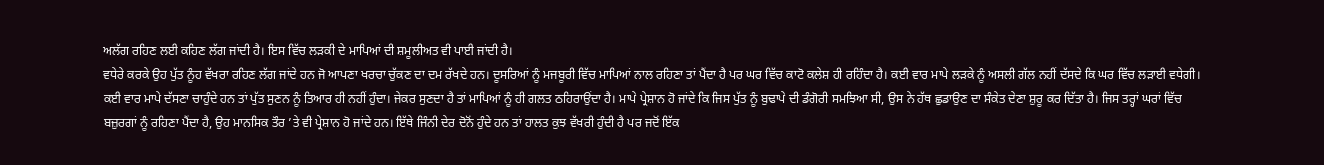ਅਲੱਗ ਰਹਿਣ ਲਈ ਕਹਿਣ ਲੱਗ ਜਾਂਦੀ ਹੈ। ਇਸ ਵਿੱਚ ਲੜਕੀ ਦੇ ਮਾਪਿਆਂ ਦੀ ਸ਼ਮੂਲੀਅਤ ਵੀ ਪਾਈ ਜਾਂਦੀ ਹੈ।
ਵਧੇਰੇ ਕਰਕੇ ਉਹ ਪੁੱਤ ਨੂੰਹ ਵੱਖਰਾ ਰਹਿਣ ਲੱਗ ਜਾਂਦੇ ਹਨ ਜੋ ਆਪਣਾ ਖਰਚਾ ਚੁੱਕਣ ਦਾ ਦਮ ਰੱਖਦੇ ਹਨ। ਦੂਸਰਿਆਂ ਨੂੰ ਮਜਬੂਰੀ ਵਿੱਚ ਮਾਪਿਆਂ ਨਾਲ ਰਹਿਣਾ ਤਾਂ ਪੈਂਦਾ ਹੈ ਪਰ ਘਰ ਵਿੱਚ ਕਾਟੋ ਕਲੇਸ਼ ਹੀ ਰਹਿੰਦਾ ਹੈ। ਕਈ ਵਾਰ ਮਾਪੇ ਲੜਕੇ ਨੂੰ ਅਸਲੀ ਗੱਲ ਨਹੀਂ ਦੱਸਦੇ ਕਿ ਘਰ ਵਿੱਚ ਲੜਾਈ ਵਧੇਗੀ। ਕਈ ਵਾਰ ਮਾਪੇ ਦੱਸਣਾ ਚਾਹੁੰਦੇ ਹਨ ਤਾਂ ਪੁੱਤ ਸੁਣਨ ਨੂੰ ਤਿਆਰ ਹੀ ਨਹੀਂ ਹੁੰਦਾ। ਜੇਕਰ ਸੁਣਦਾ ਹੈ ਤਾਂ ਮਾਪਿਆਂ ਨੂੰ ਹੀ ਗਲਤ ਠਹਿਰਾਉਂਦਾ ਹੈ। ਮਾਪੇ ਪ੍ਰੇਸ਼ਾਨ ਹੋ ਜਾਂਦੇ ਕਿ ਜਿਸ ਪੁੱਤ ਨੂੰ ਬੁਢਾਪੇ ਦੀ ਡੰਗੋਰੀ ਸਮਝਿਆ ਸੀ, ਉਸ ਨੇ ਹੱਥ ਛੁਡਾਉਣ ਦਾ ਸੰਕੇਤ ਦੇਣਾ ਸ਼ੁਰੂ ਕਰ ਦਿੱਤਾ ਹੈ। ਜਿਸ ਤਰ੍ਹਾਂ ਘਰਾਂ ਵਿੱਚ ਬਜ਼ੁਰਗਾਂ ਨੂੰ ਰਹਿਣਾ ਪੈਂਦਾ ਹੈ, ਉਹ ਮਾਨਸਿਕ ਤੌਰ ’ਤੇ ਵੀ ਪ੍ਰੇਸ਼ਾਨ ਹੋ ਜਾਂਦੇ ਹਨ। ਇੱਥੇ ਜਿੰਨੀ ਦੇਰ ਦੋਨੋਂ ਹੁੰਦੇ ਹਨ ਤਾਂ ਹਾਲਤ ਕੁਝ ਵੱਖਰੀ ਹੁੰਦੀ ਹੈ ਪਰ ਜਦੋਂ ਇੱਕ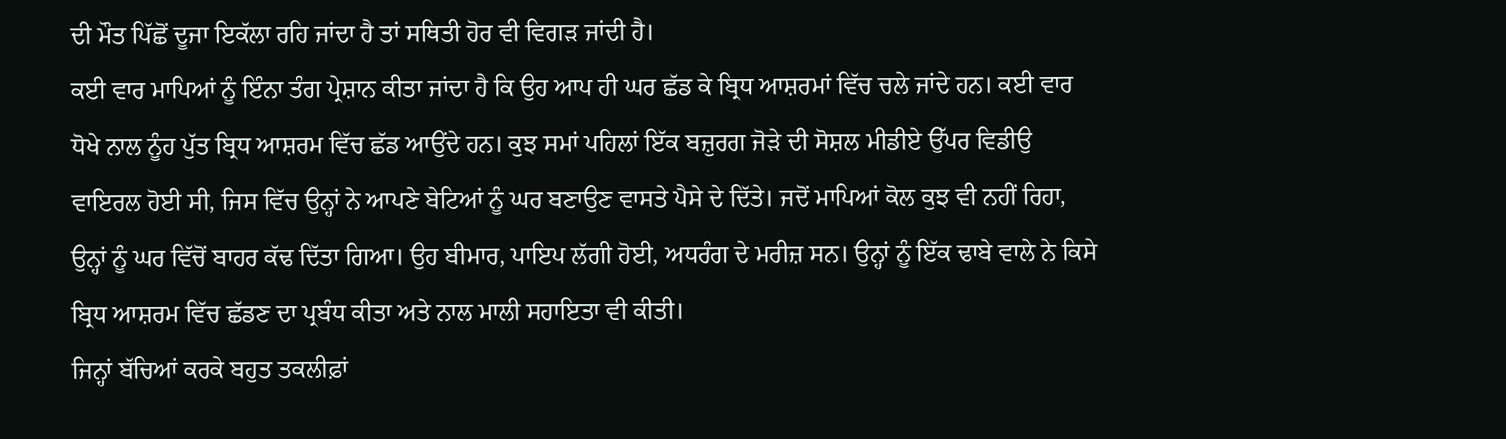ਦੀ ਮੌਤ ਪਿੱਛੋਂ ਦੂਜਾ ਇਕੱਲਾ ਰਹਿ ਜਾਂਦਾ ਹੈ ਤਾਂ ਸਥਿਤੀ ਹੋਰ ਵੀ ਵਿਗੜ ਜਾਂਦੀ ਹੈ।
ਕਈ ਵਾਰ ਮਾਪਿਆਂ ਨੂੰ ਇੰਨਾ ਤੰਗ ਪ੍ਰੇਸ਼ਾਨ ਕੀਤਾ ਜਾਂਦਾ ਹੈ ਕਿ ਉਹ ਆਪ ਹੀ ਘਰ ਛੱਡ ਕੇ ਬ੍ਰਿਧ ਆਸ਼ਰਮਾਂ ਵਿੱਚ ਚਲੇ ਜਾਂਦੇ ਹਨ। ਕਈ ਵਾਰ ਧੋਖੇ ਨਾਲ ਨੂੰਹ ਪੁੱਤ ਬ੍ਰਿਧ ਆਸ਼ਰਮ ਵਿੱਚ ਛੱਡ ਆਉਂਦੇ ਹਨ। ਕੁਝ ਸਮਾਂ ਪਹਿਲਾਂ ਇੱਕ ਬਜ਼ੁਰਗ ਜੋੜੇ ਦੀ ਸੋਸ਼ਲ ਮੀਡੀਏ ਉੱਪਰ ਵਿਡੀਉ ਵਾਇਰਲ ਹੋਈ ਸੀ, ਜਿਸ ਵਿੱਚ ਉਨ੍ਹਾਂ ਨੇ ਆਪਣੇ ਬੇਟਿਆਂ ਨੂੰ ਘਰ ਬਣਾਉਣ ਵਾਸਤੇ ਪੈਸੇ ਦੇ ਦਿੱਤੇ। ਜਦੋਂ ਮਾਪਿਆਂ ਕੋਲ ਕੁਝ ਵੀ ਨਹੀਂ ਰਿਹਾ, ਉਨ੍ਹਾਂ ਨੂੰ ਘਰ ਵਿੱਚੋਂ ਬਾਹਰ ਕੱਢ ਦਿੱਤਾ ਗਿਆ। ਉਹ ਬੀਮਾਰ, ਪਾਇਪ ਲੱਗੀ ਹੋਈ, ਅਧਰੰਗ ਦੇ ਮਰੀਜ਼ ਸਨ। ਉਨ੍ਹਾਂ ਨੂੰ ਇੱਕ ਢਾਬੇ ਵਾਲੇ ਨੇ ਕਿਸੇ ਬ੍ਰਿਧ ਆਸ਼ਰਮ ਵਿੱਚ ਛੱਡਣ ਦਾ ਪ੍ਰਬੰਧ ਕੀਤਾ ਅਤੇ ਨਾਲ ਮਾਲੀ ਸਹਾਇਤਾ ਵੀ ਕੀਤੀ।
ਜਿਨ੍ਹਾਂ ਬੱਚਿਆਂ ਕਰਕੇ ਬਹੁਤ ਤਕਲੀਫ਼ਾਂ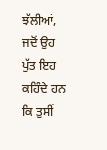ਝੱਲੀਆਂ, ਜਦੋਂ ਉਹ ਪੁੱਤ ਇਹ ਕਹਿੰਦੇ ਹਨ ਕਿ ਤੁਸੀਂ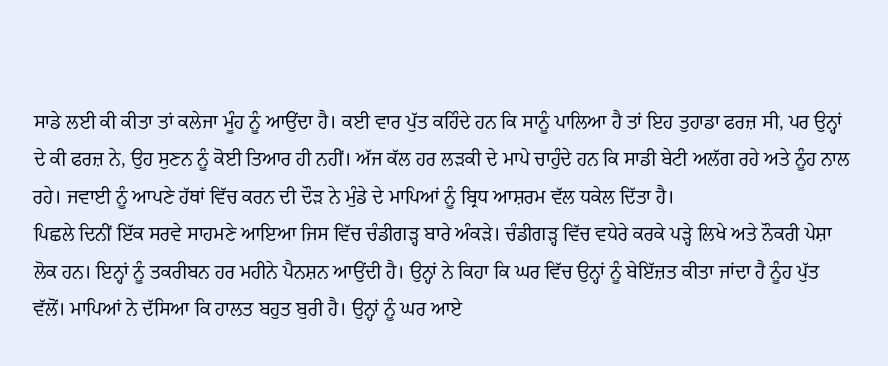ਸਾਡੇ ਲਈ ਕੀ ਕੀਤਾ ਤਾਂ ਕਲੇਜਾ ਮੂੰਹ ਨੂੰ ਆਉਂਦਾ ਹੈ। ਕਈ ਵਾਰ ਪੁੱਤ ਕਹਿੰਦੇ ਹਨ ਕਿ ਸਾਨੂੰ ਪਾਲਿਆ ਹੈ ਤਾਂ ਇਹ ਤੁਹਾਡਾ ਫਰਜ਼ ਸੀ, ਪਰ ਉਨ੍ਹਾਂ ਦੇ ਕੀ ਫਰਜ਼ ਨੇ, ਉਹ ਸੁਣਨ ਨੂੰ ਕੋਈ ਤਿਆਰ ਹੀ ਨਹੀਂ। ਅੱਜ ਕੱਲ ਹਰ ਲੜਕੀ ਦੇ ਮਾਪੇ ਚਾਹੁੰਦੇ ਹਨ ਕਿ ਸਾਡੀ ਬੇਟੀ ਅਲੱਗ ਰਹੇ ਅਤੇ ਨੂੰਹ ਨਾਲ ਰਹੇ। ਜਵਾਈ ਨੂੰ ਆਪਣੇ ਹੱਥਾਂ ਵਿੱਚ ਕਰਨ ਦੀ ਦੌੜ ਨੇ ਮੁੰਡੇ ਦੇ ਮਾਪਿਆਂ ਨੂੰ ਬ੍ਰਿਧ ਆਸ਼ਰਮ ਵੱਲ ਧਕੇਲ ਦਿੱਤਾ ਹੈ।
ਪਿਛਲੇ ਦਿਨੀਂ ਇੱਕ ਸਰਵੇ ਸਾਹਮਣੇ ਆਇਆ ਜਿਸ ਵਿੱਚ ਚੰਡੀਗੜ੍ਹ ਬਾਰੇ ਅੰਕੜੇ। ਚੰਡੀਗੜ੍ਹ ਵਿੱਚ ਵਧੇਰੇ ਕਰਕੇ ਪੜ੍ਹੇ ਲਿਖੇ ਅਤੇ ਨੌਕਰੀ ਪੇਸ਼ਾ ਲੋਕ ਹਨ। ਇਨ੍ਹਾਂ ਨੂੰ ਤਕਰੀਬਨ ਹਰ ਮਹੀਨੇ ਪੈਨਸ਼ਨ ਆਉਂਦੀ ਹੈ। ਉਨ੍ਹਾਂ ਨੇ ਕਿਹਾ ਕਿ ਘਰ ਵਿੱਚ ਉਨ੍ਹਾਂ ਨੂੰ ਬੇਇੱਜ਼ਤ ਕੀਤਾ ਜਾਂਦਾ ਹੈ ਨੂੰਹ ਪੁੱਤ ਵੱਲੋਂ। ਮਾਪਿਆਂ ਨੇ ਦੱਸਿਆ ਕਿ ਹਾਲਤ ਬਹੁਤ ਬੁਰੀ ਹੈ। ਉਨ੍ਹਾਂ ਨੂੰ ਘਰ ਆਏ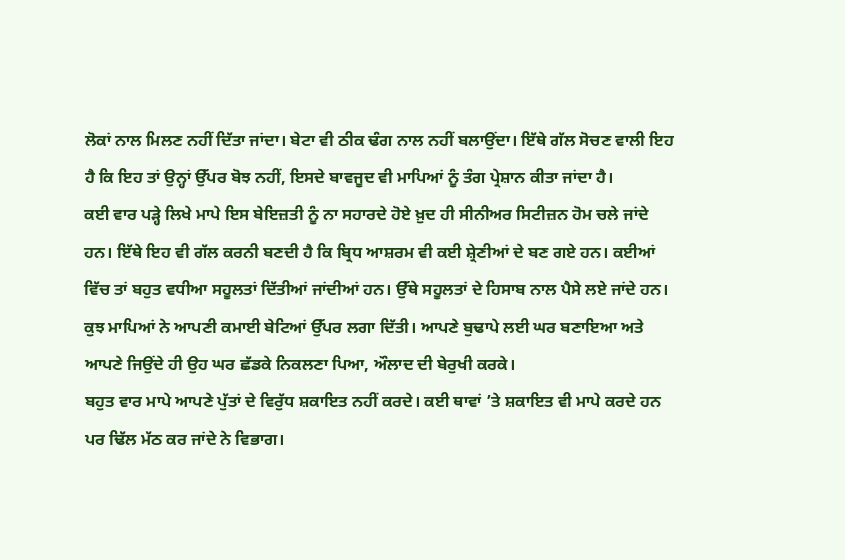ਲੋਕਾਂ ਨਾਲ ਮਿਲਣ ਨਹੀਂ ਦਿੱਤਾ ਜਾਂਦਾ। ਬੇਟਾ ਵੀ ਠੀਕ ਢੰਗ ਨਾਲ ਨਹੀਂ ਬਲਾਉਂਦਾ। ਇੱਥੇ ਗੱਲ ਸੋਚਣ ਵਾਲੀ ਇਹ ਹੈ ਕਿ ਇਹ ਤਾਂ ਉਨ੍ਹਾਂ ਉੱਪਰ ਬੋਝ ਨਹੀਂ, ਇਸਦੇ ਬਾਵਜੂਦ ਵੀ ਮਾਪਿਆਂ ਨੂੰ ਤੰਗ ਪ੍ਰੇਸ਼ਾਨ ਕੀਤਾ ਜਾਂਦਾ ਹੈ।
ਕਈ ਵਾਰ ਪੜ੍ਹੇ ਲਿਖੇ ਮਾਪੇ ਇਸ ਬੇਇਜ਼ਤੀ ਨੂੰ ਨਾ ਸਹਾਰਦੇ ਹੋਏ ਖ਼ੁਦ ਹੀ ਸੀਨੀਅਰ ਸਿਟੀਜ਼ਨ ਹੋਮ ਚਲੇ ਜਾਂਦੇ ਹਨ। ਇੱਥੇ ਇਹ ਵੀ ਗੱਲ ਕਰਨੀ ਬਣਦੀ ਹੈ ਕਿ ਬ੍ਰਿਧ ਆਸ਼ਰਮ ਵੀ ਕਈ ਸ਼੍ਰੇਣੀਆਂ ਦੇ ਬਣ ਗਏ ਹਨ। ਕਈਆਂ ਵਿੱਚ ਤਾਂ ਬਹੁਤ ਵਧੀਆ ਸਹੂਲਤਾਂ ਦਿੱਤੀਆਂ ਜਾਂਦੀਆਂ ਹਨ। ਉੱਥੇ ਸਹੂਲਤਾਂ ਦੇ ਹਿਸਾਬ ਨਾਲ ਪੈਸੇ ਲਏ ਜਾਂਦੇ ਹਨ। ਕੁਝ ਮਾਪਿਆਂ ਨੇ ਆਪਣੀ ਕਮਾਈ ਬੇਟਿਆਂ ਉੱਪਰ ਲਗਾ ਦਿੱਤੀ। ਆਪਣੇ ਬੁਢਾਪੇ ਲਈ ਘਰ ਬਣਾਇਆ ਅਤੇ ਆਪਣੇ ਜਿਉਂਦੇ ਹੀ ਉਹ ਘਰ ਛੱਡਕੇ ਨਿਕਲਣਾ ਪਿਆ, ਔਲਾਦ ਦੀ ਬੇਰੁਖੀ ਕਰਕੇ।
ਬਹੁਤ ਵਾਰ ਮਾਪੇ ਆਪਣੇ ਪੁੱਤਾਂ ਦੇ ਵਿਰੁੱਧ ਸ਼ਕਾਇਤ ਨਹੀਂ ਕਰਦੇ। ਕਈ ਥਾਵਾਂ ’ਤੇ ਸ਼ਕਾਇਤ ਵੀ ਮਾਪੇ ਕਰਦੇ ਹਨ ਪਰ ਢਿੱਲ ਮੱਠ ਕਰ ਜਾਂਦੇ ਨੇ ਵਿਭਾਗ।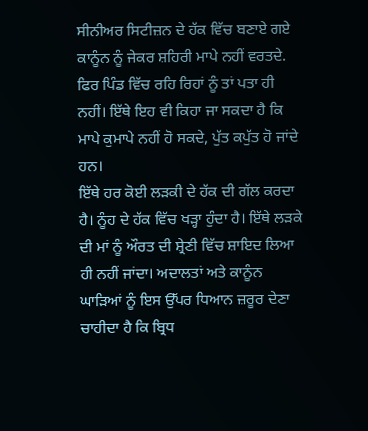ਸੀਨੀਅਰ ਸਿਟੀਜ਼ਨ ਦੇ ਹੱਕ ਵਿੱਚ ਬਣਾਏ ਗਏ ਕਾਨੂੰਨ ਨੂੰ ਜੇਕਰ ਸ਼ਹਿਰੀ ਮਾਪੇ ਨਹੀਂ ਵਰਤਦੇ. ਫਿਰ ਪਿੰਡ ਵਿੱਚ ਰਹਿ ਰਿਹਾਂ ਨੂੰ ਤਾਂ ਪਤਾ ਹੀ ਨਹੀਂ। ਇੱਥੇ ਇਹ ਵੀ ਕਿਹਾ ਜਾ ਸਕਦਾ ਹੈ ਕਿ ਮਾਪੇ ਕੁਮਾਪੇ ਨਹੀਂ ਹੋ ਸਕਦੇ, ਪੁੱਤ ਕਪੁੱਤ ਹੋ ਜਾਂਦੇ ਹਨ।
ਇੱਥੇ ਹਰ ਕੋਈ ਲੜਕੀ ਦੇ ਹੱਕ ਦੀ ਗੱਲ ਕਰਦਾ ਹੈ। ਨੂੰਹ ਦੇ ਹੱਕ ਵਿੱਚ ਖੜ੍ਹਾ ਹੁੰਦਾ ਹੈ। ਇੱਥੇ ਲੜਕੇ ਦੀ ਮਾਂ ਨੂੰ ਔਰਤ ਦੀ ਸ਼੍ਰੇਣੀ ਵਿੱਚ ਸ਼ਾਇਦ ਲਿਆ ਹੀ ਨਹੀਂ ਜਾਂਦਾ। ਅਦਾਲਤਾਂ ਅਤੇ ਕਾਨੂੰਨ ਘਾੜਿਆਂ ਨੂੰ ਇਸ ਉੱਪਰ ਧਿਆਨ ਜ਼ਰੂਰ ਦੇਣਾ ਚਾਹੀਦਾ ਹੈ ਕਿ ਬ੍ਰਿਧ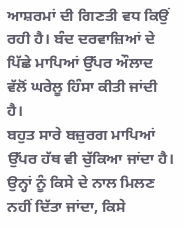ਆਸ਼ਰਮਾਂ ਦੀ ਗਿਣਤੀ ਵਧ ਕਿਉਂ ਰਹੀ ਹੈ। ਬੰਦ ਦਰਵਾਜ਼ਿਆਂ ਦੇ ਪਿੱਛੇ ਮਾਪਿਆਂ ਉੱਪਰ ਔਲਾਦ ਵੱਲੋਂ ਘਰੇਲੂ ਹਿੰਸਾ ਕੀਤੀ ਜਾਂਦੀ ਹੈ।
ਬਹੁਤ ਸਾਰੇ ਬਜ਼ੁਰਗ ਮਾਪਿਆਂ ਉੱਪਰ ਹੱਥ ਵੀ ਚੁੱਕਿਆ ਜਾਂਦਾ ਹੈ। ਉਨ੍ਹਾਂ ਨੂੰ ਕਿਸੇ ਦੇ ਨਾਲ ਮਿਲਣ ਨਹੀਂ ਦਿੱਤਾ ਜਾਂਦਾ, ਕਿਸੇ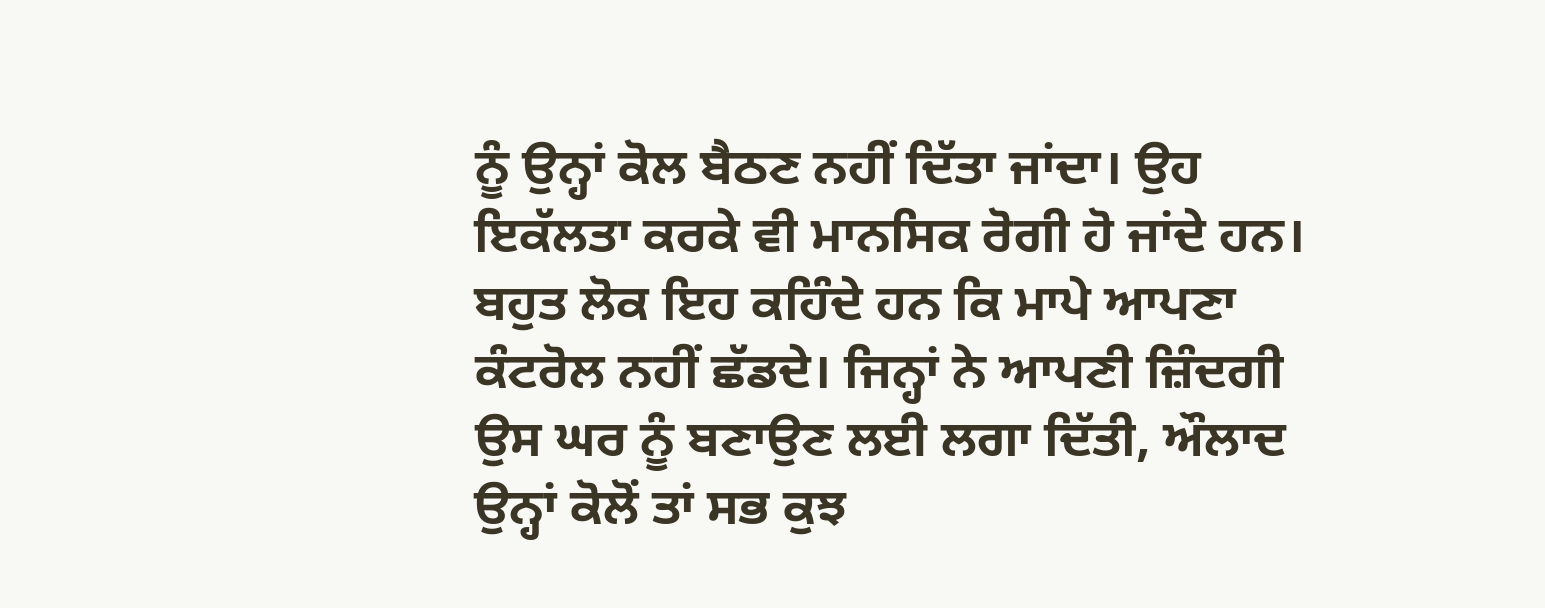ਨੂੰ ਉਨ੍ਹਾਂ ਕੋਲ ਬੈਠਣ ਨਹੀਂ ਦਿੱਤਾ ਜਾਂਦਾ। ਉਹ ਇਕੱਲਤਾ ਕਰਕੇ ਵੀ ਮਾਨਸਿਕ ਰੋਗੀ ਹੋ ਜਾਂਦੇ ਹਨ।
ਬਹੁਤ ਲੋਕ ਇਹ ਕਹਿੰਦੇ ਹਨ ਕਿ ਮਾਪੇ ਆਪਣਾ ਕੰਟਰੋਲ ਨਹੀਂ ਛੱਡਦੇ। ਜਿਨ੍ਹਾਂ ਨੇ ਆਪਣੀ ਜ਼ਿੰਦਗੀ ਉਸ ਘਰ ਨੂੰ ਬਣਾਉਣ ਲਈ ਲਗਾ ਦਿੱਤੀ, ਔਲਾਦ ਉਨ੍ਹਾਂ ਕੋਲੋਂ ਤਾਂ ਸਭ ਕੁਝ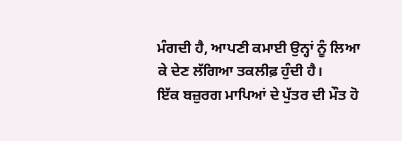ਮੰਗਦੀ ਹੈ, ਆਪਣੀ ਕਮਾਈ ਉਨ੍ਹਾਂ ਨੂੰ ਲਿਆ ਕੇ ਦੇਣ ਲੱਗਿਆ ਤਕਲੀਫ਼ ਹੁੰਦੀ ਹੈ।
ਇੱਕ ਬਜ਼ੁਰਗ ਮਾਪਿਆਂ ਦੇ ਪੁੱਤਰ ਦੀ ਮੌਤ ਹੋ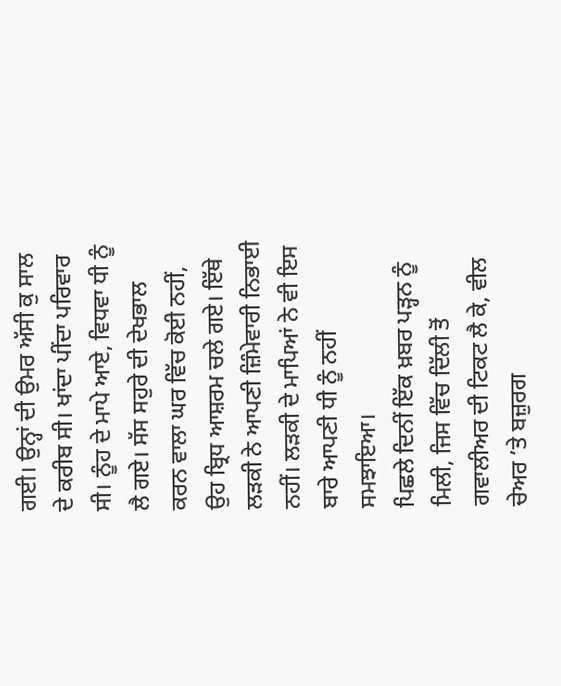ਗਈ। ਉਨ੍ਹਾਂ ਦੀ ਉਮਰ ਅੱਸੀ ਕੁ ਸਾਲ ਦੇ ਕਰੀਬ ਸੀ। ਖਾਂਦਾ ਪੀਂਦਾ ਪਰਿਵਾਰ ਸੀ। ਨੂੰਹ ਦੇ ਮਾਪੇ ਆਏ, ਵਿਧਵਾ ਧੀ ਨੂੰ ਲੈ ਗਏ। ਸੱਸ ਸਹੁਰੇ ਦੀ ਦੇਖਭਾਲ ਕਰਨ ਵਾਲਾ ਘਰ ਵਿੱਚ ਕੋਈ ਨਹੀਂ, ਉਹ ਬ੍ਰਿਧ ਆਸ਼ਰਮ ਚਲੇ ਗਏ। ਇੱਥੇ ਲੜਕੀ ਨੇ ਆਪਣੀ ਜ਼ਿੰਮੇਵਾਰੀ ਨਿਭਾਈ ਨਹੀਂ। ਲੜਕੀ ਦੇ ਮਾਪਿਆਂ ਨੇ ਵੀ ਇਸ ਬਾਰੇ ਆਪਣੀ ਧੀ ਨੂੰ ਨਹੀਂ ਸਮਝਾਇਆ।
ਪਿਛਲੇ ਦਿਨੀਂ ਇੱਕ ਖ਼ਬਰ ਪੜ੍ਹਨ ਨੂੰ ਮਿਲੀ, ਜਿਸ ਵਿੱਚ ਦਿੱਲੀ ਤੋਂ ਗਵਾਲੀਅਰ ਦੀ ਟਿਕਟ ਲੈ ਕੇ, ਵੀਲ ਚੇਅਰ ’ਤੇ ਬਜ਼ੁਰਗ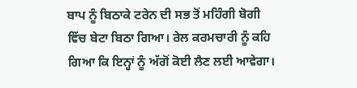ਬਾਪ ਨੂੰ ਬਿਠਾਕੇ ਟਰੇਨ ਦੀ ਸਭ ਤੋਂ ਮਹਿੰਗੀ ਬੋਗੀ ਵਿੱਚ ਬੇਟਾ ਬਿਠਾ ਗਿਆ। ਰੇਲ ਕਰਮਚਾਰੀ ਨੂੰ ਕਹਿ ਗਿਆ ਕਿ ਇਨ੍ਹਾਂ ਨੂੰ ਅੱਗੋਂ ਕੋਈ ਲੈਣ ਲਈ ਆਵੇਗਾ।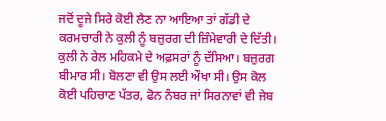ਜਦੋਂ ਦੂਜੇ ਸਿਰੇ ਕੋਈ ਲੈਣ ਨਾ ਆਇਆ ਤਾਂ ਗੱਡੀ ਦੇ ਕਰਮਚਾਰੀ ਨੇ ਕੁਲੀ ਨੂੰ ਬਜ਼ੁਰਗ ਦੀ ਜ਼ਿੰਮੇਵਾਰੀ ਦੇ ਦਿੱਤੀ। ਕੁਲੀ ਨੇ ਰੇਲ ਮਹਿਕਮੇ ਦੇ ਅਫ਼ਸਰਾਂ ਨੂੰ ਦੱਸਿਆ। ਬਜ਼ੁਰਗ ਬੀਮਾਰ ਸੀ। ਬੋਲਣਾ ਵੀ ਉਸ ਲਈ ਔਖਾ ਸੀ। ਉਸ ਕੋਲ ਕੋਈ ਪਹਿਚਾਣ ਪੱਤਰ, ਫੋਨ ਨੰਬਰ ਜਾਂ ਸਿਰਨਾਵਾਂ ਵੀ ਜੇਬ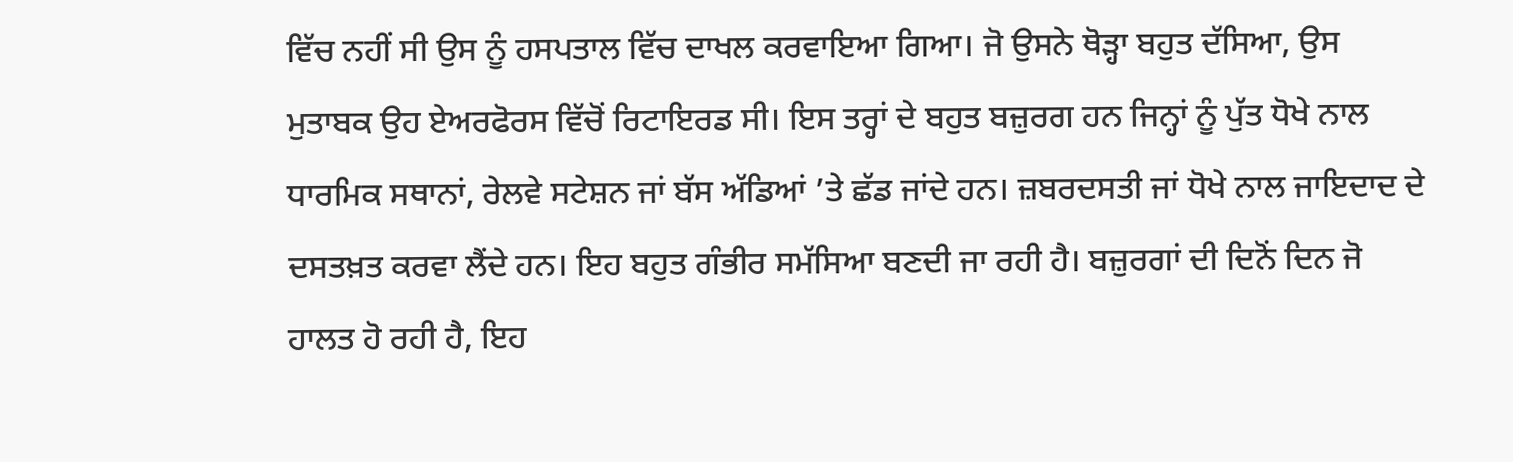ਵਿੱਚ ਨਹੀਂ ਸੀ ਉਸ ਨੂੰ ਹਸਪਤਾਲ ਵਿੱਚ ਦਾਖਲ ਕਰਵਾਇਆ ਗਿਆ। ਜੋ ਉਸਨੇ ਥੋੜ੍ਹਾ ਬਹੁਤ ਦੱਸਿਆ, ਉਸ ਮੁਤਾਬਕ ਉਹ ਏਅਰਫੋਰਸ ਵਿੱਚੋਂ ਰਿਟਾਇਰਡ ਸੀ। ਇਸ ਤਰ੍ਹਾਂ ਦੇ ਬਹੁਤ ਬਜ਼ੁਰਗ ਹਨ ਜਿਨ੍ਹਾਂ ਨੂੰ ਪੁੱਤ ਧੋਖੇ ਨਾਲ ਧਾਰਮਿਕ ਸਥਾਨਾਂ, ਰੇਲਵੇ ਸਟੇਸ਼ਨ ਜਾਂ ਬੱਸ ਅੱਡਿਆਂ ’ਤੇ ਛੱਡ ਜਾਂਦੇ ਹਨ। ਜ਼ਬਰਦਸਤੀ ਜਾਂ ਧੋਖੇ ਨਾਲ ਜਾਇਦਾਦ ਦੇ ਦਸਤਖ਼ਤ ਕਰਵਾ ਲੈਂਦੇ ਹਨ। ਇਹ ਬਹੁਤ ਗੰਭੀਰ ਸਮੱਸਿਆ ਬਣਦੀ ਜਾ ਰਹੀ ਹੈ। ਬਜ਼ੁਰਗਾਂ ਦੀ ਦਿਨੋਂ ਦਿਨ ਜੋ ਹਾਲਤ ਹੋ ਰਹੀ ਹੈ, ਇਹ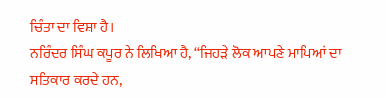ਚਿੰਤਾ ਦਾ ਵਿਸ਼ਾ ਹੈ।
ਨਰਿੰਦਰ ਸਿੰਘ ਕਪੂਰ ਨੇ ਲਿਖਿਆ ਹੈ, “ਜਿਹੜੇ ਲੋਕ ਆਪਣੇ ਮਾਪਿਆਂ ਦਾ ਸਤਿਕਾਰ ਕਰਦੇ ਹਨ,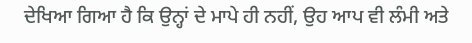ਦੇਖਿਆ ਗਿਆ ਹੈ ਕਿ ਉਨ੍ਹਾਂ ਦੇ ਮਾਪੇ ਹੀ ਨਹੀਂ, ਉਹ ਆਪ ਵੀ ਲੰਮੀ ਅਤੇ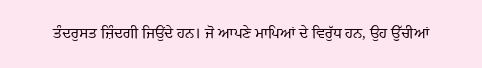ਤੰਦਰੁਸਤ ਜ਼ਿੰਦਗੀ ਜਿਉਂਦੇ ਹਨ। ਜੋ ਆਪਣੇ ਮਾਪਿਆਂ ਦੇ ਵਿਰੁੱਧ ਹਨ, ਉਹ ਉੱਚੀਆਂ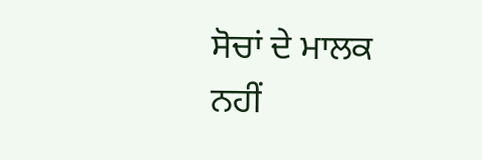ਸੋਚਾਂ ਦੇ ਮਾਲਕ ਨਹੀਂ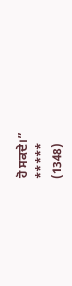ਹੋ ਸਕਦੇ।”
*****
(1348)